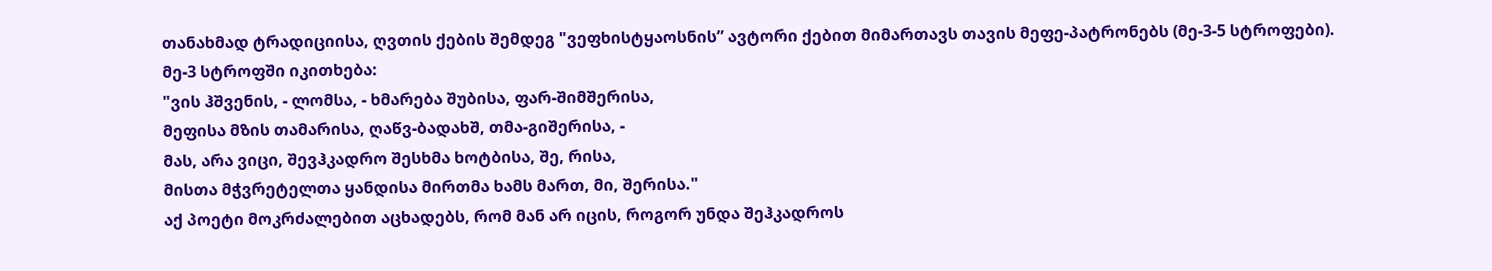თანახმად ტრადიციისა, ღვთის ქების შემდეგ "ვეფხისტყაოსნის” ავტორი ქებით მიმართავს თავის მეფე-პატრონებს (მე-3-5 სტროფები). მე-3 სტროფში იკითხება:
"ვის ჰშვენის, - ლომსა, - ხმარება შუბისა, ფარ-შიმშერისა,
მეფისა მზის თამარისა, ღაწვ-ბადახშ, თმა-გიშერისა, -
მას, არა ვიცი, შევჰკადრო შესხმა ხოტბისა, შე, რისა,
მისთა მჭვრეტელთა ყანდისა მირთმა ხამს მართ, მი, შერისა."
აქ პოეტი მოკრძალებით აცხადებს, რომ მან არ იცის, როგორ უნდა შეჰკადროს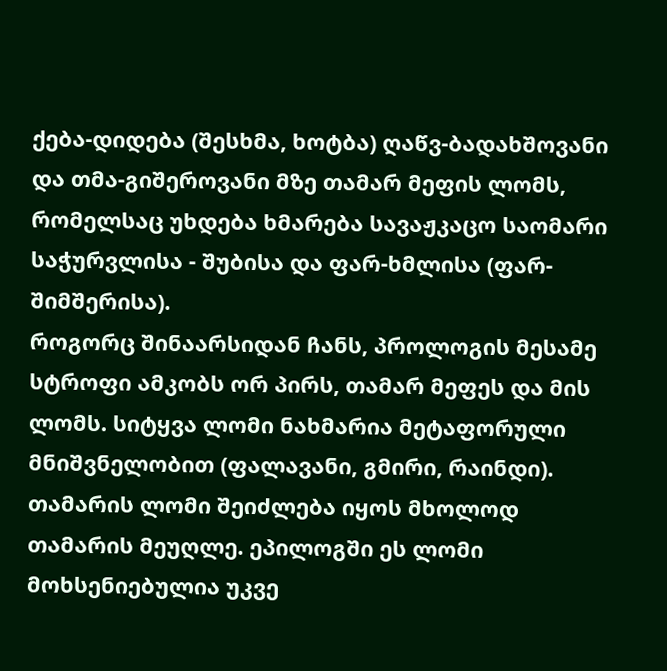ქება-დიდება (შესხმა, ხოტბა) ღაწვ-ბადახშოვანი და თმა-გიშეროვანი მზე თამარ მეფის ლომს, რომელსაც უხდება ხმარება სავაჟკაცო საომარი საჭურვლისა - შუბისა და ფარ-ხმლისა (ფარ-შიმშერისა).
როგორც შინაარსიდან ჩანს, პროლოგის მესამე სტროფი ამკობს ორ პირს, თამარ მეფეს და მის ლომს. სიტყვა ლომი ნახმარია მეტაფორული მნიშვნელობით (ფალავანი, გმირი, რაინდი). თამარის ლომი შეიძლება იყოს მხოლოდ თამარის მეუღლე. ეპილოგში ეს ლომი მოხსენიებულია უკვე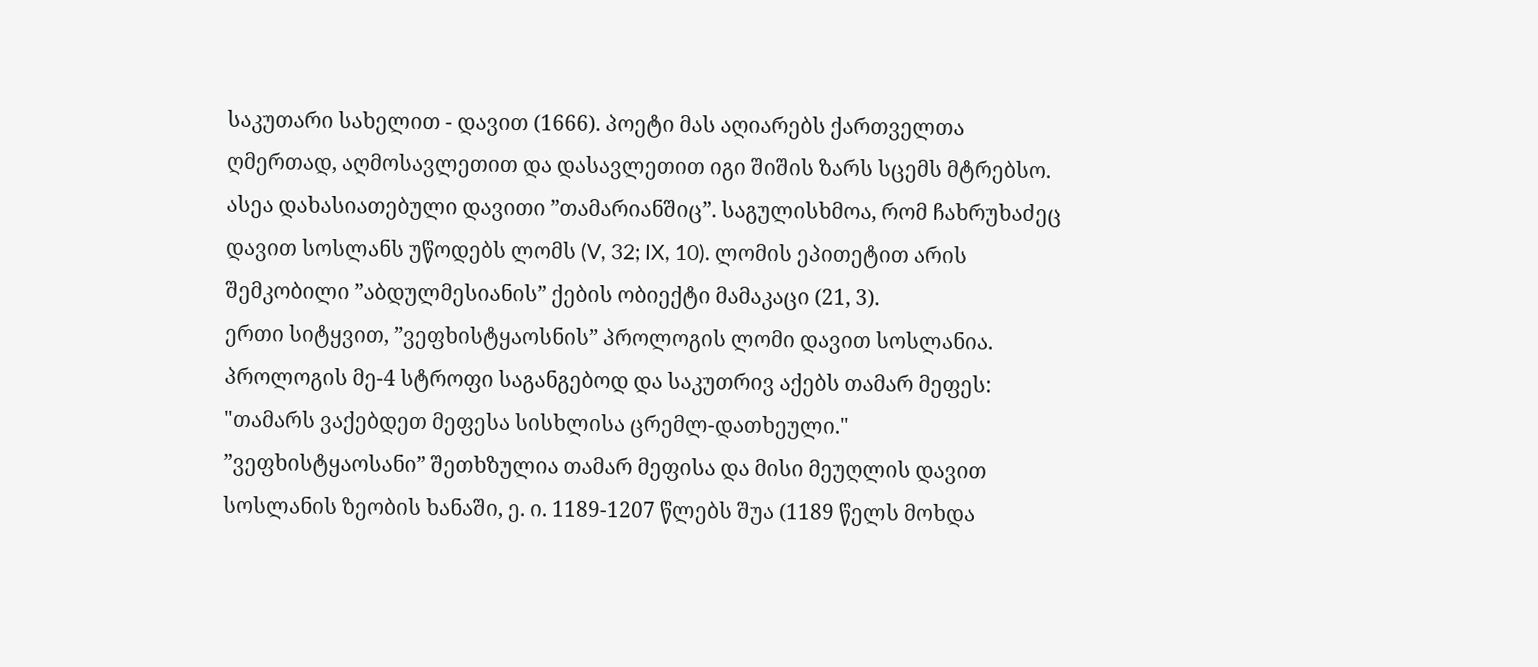საკუთარი სახელით - დავით (1666). პოეტი მას აღიარებს ქართველთა ღმერთად, აღმოსავლეთით და დასავლეთით იგი შიშის ზარს სცემს მტრებსო.
ასეა დახასიათებული დავითი ”თამარიანშიც”. საგულისხმოა, რომ ჩახრუხაძეც დავით სოსლანს უწოდებს ლომს (V, 32; IX, 10). ლომის ეპითეტით არის შემკობილი ”აბდულმესიანის” ქების ობიექტი მამაკაცი (21, 3).
ერთი სიტყვით, ”ვეფხისტყაოსნის” პროლოგის ლომი დავით სოსლანია.
პროლოგის მე-4 სტროფი საგანგებოდ და საკუთრივ აქებს თამარ მეფეს:
"თამარს ვაქებდეთ მეფესა სისხლისა ცრემლ-დათხეული."
”ვეფხისტყაოსანი” შეთხზულია თამარ მეფისა და მისი მეუღლის დავით სოსლანის ზეობის ხანაში, ე. ი. 1189-1207 წლებს შუა (1189 წელს მოხდა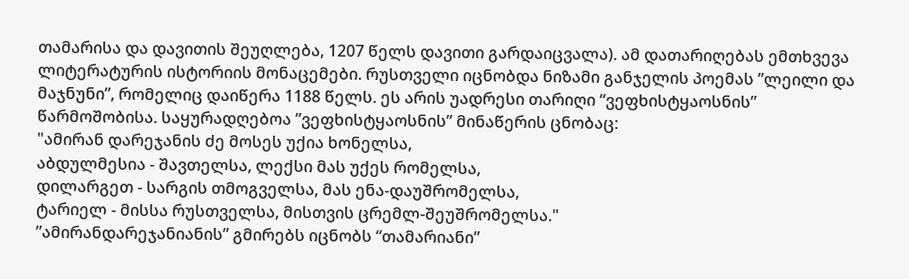თამარისა და დავითის შეუღლება, 1207 წელს დავითი გარდაიცვალა). ამ დათარიღებას ემთხვევა ლიტერატურის ისტორიის მონაცემები. რუსთველი იცნობდა ნიზამი განჯელის პოემას ”ლეილი და მაჯნუნი”, რომელიც დაიწერა 1188 წელს. ეს არის უადრესი თარიღი “ვეფხისტყაოსნის” წარმოშობისა. საყურადღებოა ”ვეფხისტყაოსნის” მინაწერის ცნობაც:
"ამირან დარეჯანის ძე მოსეს უქია ხონელსა,
აბდულმესია - შავთელსა, ლექსი მას უქეს რომელსა,
დილარგეთ - სარგის თმოგველსა, მას ენა-დაუშრომელსა,
ტარიელ - მისსა რუსთველსა, მისთვის ცრემლ-შეუშრომელსა."
”ამირანდარეჯანიანის” გმირებს იცნობს “თამარიანი”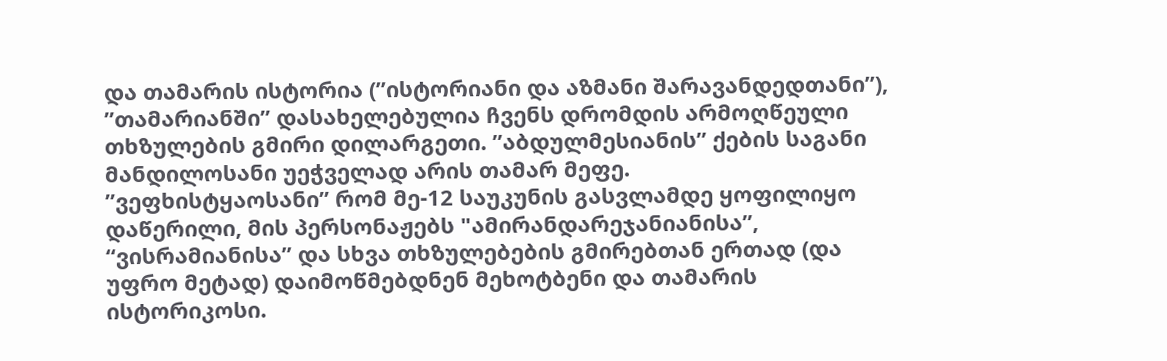და თამარის ისტორია (”ისტორიანი და აზმანი შარავანდედთანი”), ”თამარიანში” დასახელებულია ჩვენს დრომდის არმოღწეული თხზულების გმირი დილარგეთი. ”აბდულმესიანის” ქების საგანი მანდილოსანი უეჭველად არის თამარ მეფე.
”ვეფხისტყაოსანი” რომ მე-12 საუკუნის გასვლამდე ყოფილიყო დაწერილი, მის პერსონაჟებს "ამირანდარეჯანიანისა”, “ვისრამიანისა” და სხვა თხზულებების გმირებთან ერთად (და უფრო მეტად) დაიმოწმებდნენ მეხოტბენი და თამარის ისტორიკოსი.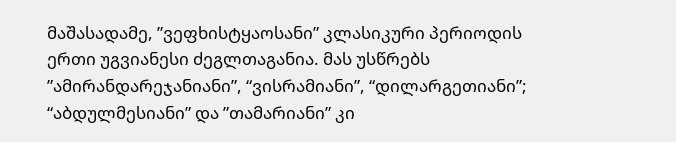მაშასადამე, ”ვეფხისტყაოსანი” კლასიკური პერიოდის ერთი უგვიანესი ძეგლთაგანია. მას უსწრებს ”ამირანდარეჯანიანი”, “ვისრამიანი”, “დილარგეთიანი”; “აბდულმესიანი” და ”თამარიანი” კი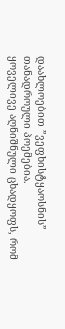დაახლოებით ”ვეფხისტყაოსნის” თანადროული პოემებია.
ყოველივე აღნიშნული ცხადყოფს, რომ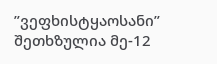”ვეფხისტყაოსანი” შეთხზულია მე-12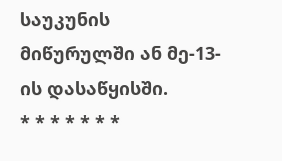საუკუნის მიწურულში ან მე-13-ის დასაწყისში.
* * * * * * *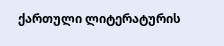ქართული ლიტერატურის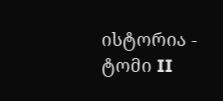ისტორია - ტომი II